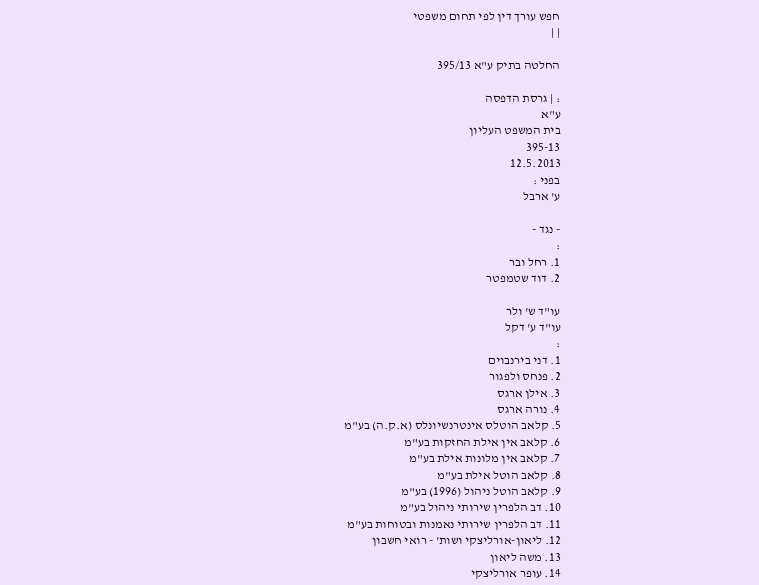חפש עורך דין לפי תחום משפטי
| |

החלטה בתיק ע"א 395/13

: | גרסת הדפסה
ע"א
בית המשפט העליון
395-13
12.5.2013
בפני :
ע' ארבל

- נגד -
:
1. רחל ובר
2. דוד שטמפטר

עו"ד ש' ולר
עו"ד ע' דקל
:
1. דני בירנבוים
2. פנחס ולפגור
3. אילן ארגס
4. נורה ארגס
5. קלאב הוטלס אינטרנשיונלס (א.ק.ה) בע"מ
6. קלאב אין אילת החזקות בע"מ
7. קלאב אין מלונות אילת בע"מ
8. קלאב הוטל אילת בע"מ
9. קלאב הוטל ניהול (1996) בע"מ
10. דב הלפרין שירותי ניהול בע"מ
11. דב הלפרין שירותי נאמנות ובטוחות בע"מ
12. ליאון-אורליצקי ושות' - רואי חשבון
13. משה ליאון
14. עופר אורליצקי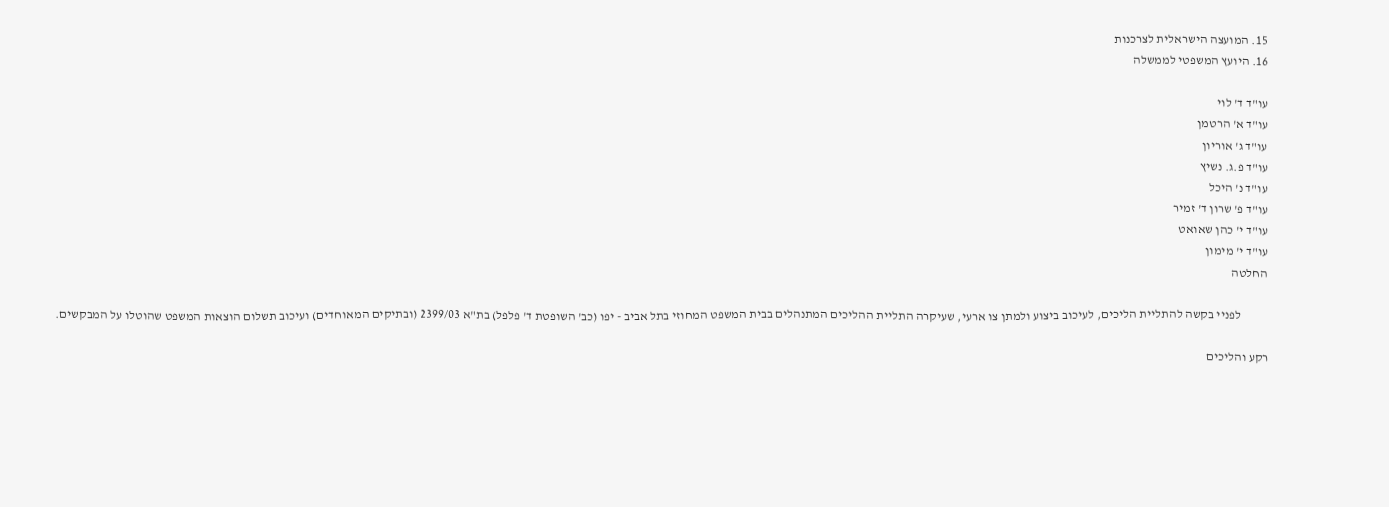15. המועצה הישראלית לצרכנות
16. היועץ המשפטי לממשלה

עו"ד ד' לוי
עו"ד א' הרטמן
עו"ד ג' אוריון
עו"ד פ.ג. נשיץ
עו"ד נ' היכל
עו"ד פ' שרון ד' זמיר
עו"ד י' כהן שאואט
עו"ד י' מימון
החלטה

           לפניי בקשה להתליית הליכים, לעיכוב ביצוע ולמתן צו ארעי, שעיקרה התליית ההליכים המתנהלים בבית המשפט המחוזי בתל אביב - יפו (כב' השופטת ד' פלפל) בת"א 2399/03 (ובתיקים המאוחדים) ועיכוב תשלום הוצאות המשפט שהוטלו על המבקשים.

רקע והליכים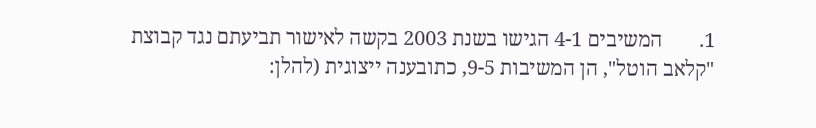1.       המשיבים 4-1 הגישו בשנת 2003 בקשה לאישור תביעתם נגד קבוצת "קלאב הוטל", הן המשיבות 9-5, כתובענה ייצוגית (להלן: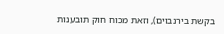בקשת בירנבוים), וזאת מכוח חוק תובענות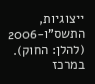ייצוגיות, התשס"ו-2006 (להלן: החוק). במרכז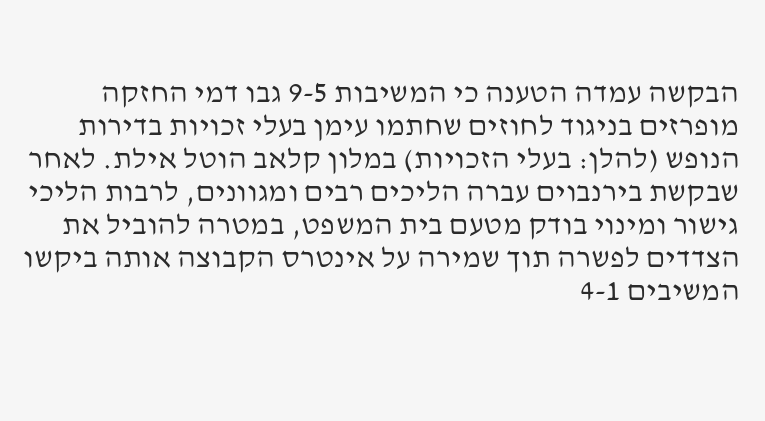הבקשה עמדה הטענה כי המשיבות 9-5 גבו דמי החזקה מופרזים בניגוד לחוזים שחתמו עימן בעלי זכויות בדירות הנופש (להלן: בעלי הזכויות) במלון קלאב הוטל אילת. לאחר שבקשת בירנבוים עברה הליכים רבים ומגוונים, לרבות הליכי גישור ומינוי בודק מטעם בית המשפט, במטרה להוביל את הצדדים לפשרה תוך שמירה על אינטרס הקבוצה אותה ביקשו המשיבים 4-1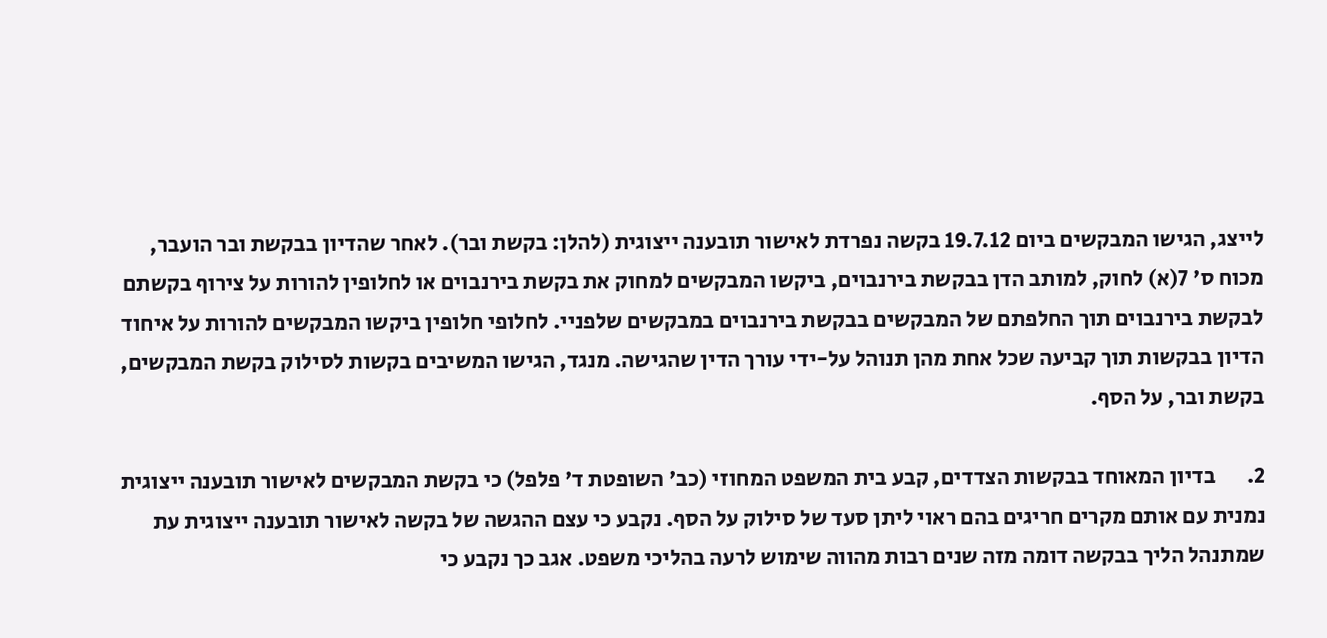לייצג, הגישו המבקשים ביום 19.7.12 בקשה נפרדת לאישור תובענה ייצוגית (להלן: בקשת ובר). לאחר שהדיון בבקשת ובר הועבר, מכוח ס' 7(א) לחוק, למותב הדן בבקשת בירנבוים, ביקשו המבקשים למחוק את בקשת בירנבוים או לחלופין להורות על צירוף בקשתם לבקשת בירנבוים תוך החלפתם של המבקשים בבקשת בירנבוים במבקשים שלפניי. לחלופי חלופין ביקשו המבקשים להורות על איחוד הדיון בבקשות תוך קביעה שכל אחת מהן תנוהל על-ידי עורך הדין שהגישה. מנגד, הגישו המשיבים בקשות לסילוק בקשת המבקשים, בקשת ובר, על הסף.

2.       בדיון המאוחד בבקשות הצדדים, קבע בית המשפט המחוזי (כב' השופטת ד' פלפל) כי בקשת המבקשים לאישור תובענה ייצוגית נמנית עם אותם מקרים חריגים בהם ראוי ליתן סעד של סילוק על הסף. נקבע כי עצם ההגשה של בקשה לאישור תובענה ייצוגית עת שמתנהל הליך בבקשה דומה מזה שנים רבות מהווה שימוש לרעה בהליכי משפט. אגב כך נקבע כי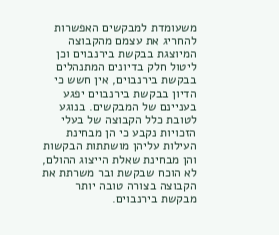משעומדת למבקשים האפשרות להחריג את עצמם מהקבוצה המיוצגת בבקשת בירנבוים וכן ליטול חלק בדיונים המתנהלים בבקשת בירנבוים, אין חשש כי הדיון בבקשת בירנבוים יפגע בעניינם של המבקשים. בנוגע לטובת כלל הקבוצה של בעלי הזכויות נקבע כי הן מבחינת העילות עליהן מושתתות הבקשות והן מבחינת שאלת הייצוג ההולם, לא הוכח שבקשת ובר משרתת את הקבוצה בצורה טובה יותר מבקשת בירנבוים.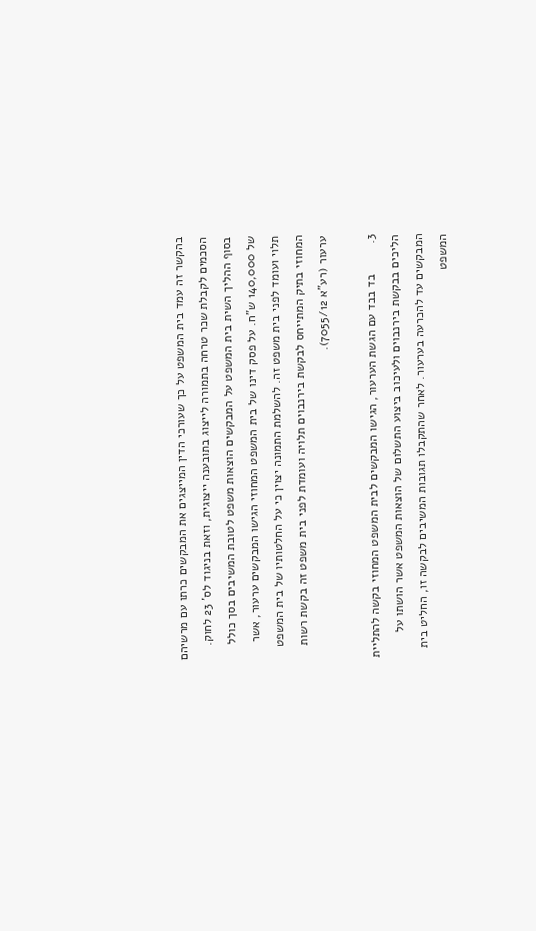בהקשר זה עמד בית המשפט על כך שעורכי הדין המייצגים את המבקשים כרתו עם מרשיהם הסכמים לקבלת שכר טרחה בתמורה לייצוג בתובענה ייצוגית, וזאת בניגוד לס' 23 לחוק. בסוף ההליך השית בית המשפט על המבקשים הוצאות משפט לטובת המשיבים בסך כולל של 140,000 ש"ח. על פסק דינו של בית המשפט המחוזי הגישו המבקשים ערעור, אשר תלוי ועומד לפני בית משפט זה. להשלמת התמונה יצוין כי על החלטותיו של בית המשפט המחוזי בתיק המתייחס לבקשת בירנבוים תלויה ועומדת לפני בית משפט זה בקשת רשות ערעור (רע"א 7055/12).

3.         בד בבד עם הגשת הערעור, הגישו המבקשים לבית המשפט המחוזי בקשה להתליית הליכים בבקשת בירנבוים ולעיכוב ביצוע התשלום של הוצאות המשפט אשר הושתו על המבקשים עד להכרעה בערעור. לאחר שהתקבלו תגובות המשיבים לבקשה זו, החליט בית המשפט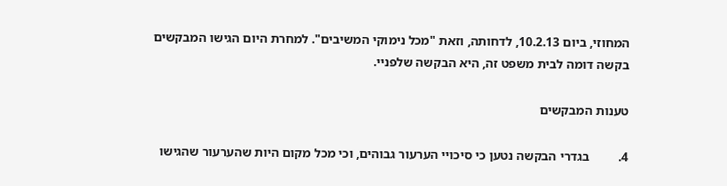המחוזי, ביום 10.2.13, לדחותה, וזאת "מכל נימוקי המשיבים". למחרת היום הגישו המבקשים בקשה דומה לבית משפט זה, היא הבקשה שלפניי.

טענות המבקשים

4.         בגדרי הבקשה נטען כי סיכויי הערעור גבוהים, וכי מכל מקום היות שהערעור שהגישו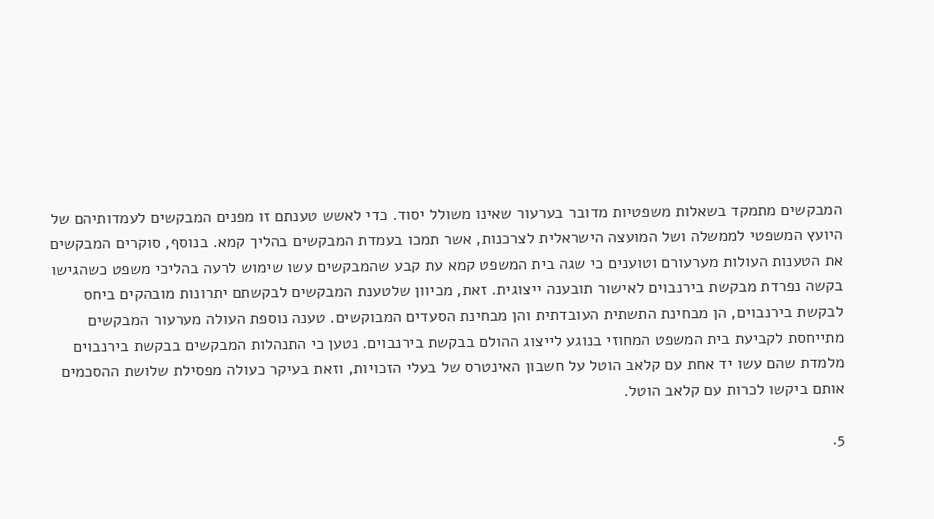המבקשים מתמקד בשאלות משפטיות מדובר בערעור שאינו משולל יסוד. כדי לאשש טענתם זו מפנים המבקשים לעמדותיהם של היועץ המשפטי לממשלה ושל המועצה הישראלית לצרכנות, אשר תמכו בעמדת המבקשים בהליך קמא. בנוסף, סוקרים המבקשים את הטענות העולות מערעורם וטוענים כי שגה בית המשפט קמא עת קבע שהמבקשים עשו שימוש לרעה בהליכי משפט כשהגישו בקשה נפרדת מבקשת בירנבוים לאישור תובענה ייצוגית. זאת, מכיוון שלטענת המבקשים לבקשתם יתרונות מובהקים ביחס לבקשת בירנבוים, הן מבחינת התשתית העובדתית והן מבחינת הסעדים המבוקשים. טענה נוספת העולה מערעור המבקשים מתייחסת לקביעת בית המשפט המחוזי בנוגע לייצוג ההולם בבקשת בירנבוים. נטען כי התנהלות המבקשים בבקשת בירנבוים מלמדת שהם עשו יד אחת עם קלאב הוטל על חשבון האינטרס של בעלי הזכויות, וזאת בעיקר כעולה מפסילת שלושת ההסכמים אותם ביקשו לכרות עם קלאב הוטל.

5.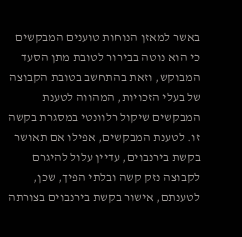באשר למאזן הנוחות טוענים המבקשים כי הוא נוטה בבירור לטובת מתן הסעד המבוקש, וזאת בהתחשב בטובת הקבוצה של בעלי הזכויות, המהווה לטענת המבקשים שיקול רלוונטי במסגרת בקשה זו. לטענת המבקשים, אפילו אם תאושר בקשת בירנבוים, עדיין עלול להיגרם לקבוצה נזק קשה ובלתי הפיך, שכן, לטענתם, אישור בקשת בירנבוים בצורתה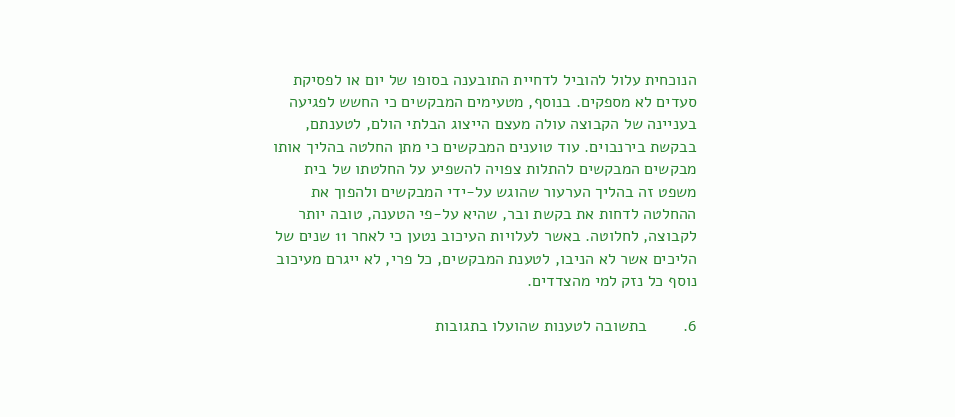הנוכחית עלול להוביל לדחיית התובענה בסופו של יום או לפסיקת סעדים לא מספקים. בנוסף, מטעימים המבקשים כי החשש לפגיעה בעניינה של הקבוצה עולה מעצם הייצוג הבלתי הולם, לטענתם, בבקשת בירנבוים. עוד טוענים המבקשים כי מתן החלטה בהליך אותו מבקשים המבקשים להתלות צפויה להשפיע על החלטתו של בית משפט זה בהליך הערעור שהוגש על-ידי המבקשים ולהפוך את ההחלטה לדחות את בקשת ובר, שהיא על-פי הטענה, טובה יותר לקבוצה, לחלוטה. באשר לעלויות העיכוב נטען כי לאחר 11 שנים של הליכים אשר לא הניבו, לטענת המבקשים, כל פרי, לא ייגרם מעיכוב נוסף כל נזק למי מהצדדים.

6.        בתשובה לטענות שהועלו בתגובות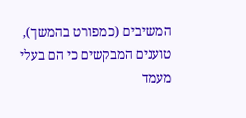המשיבים (כמפורט בהמשך), טוענים המבקשים כי הם בעלי מעמד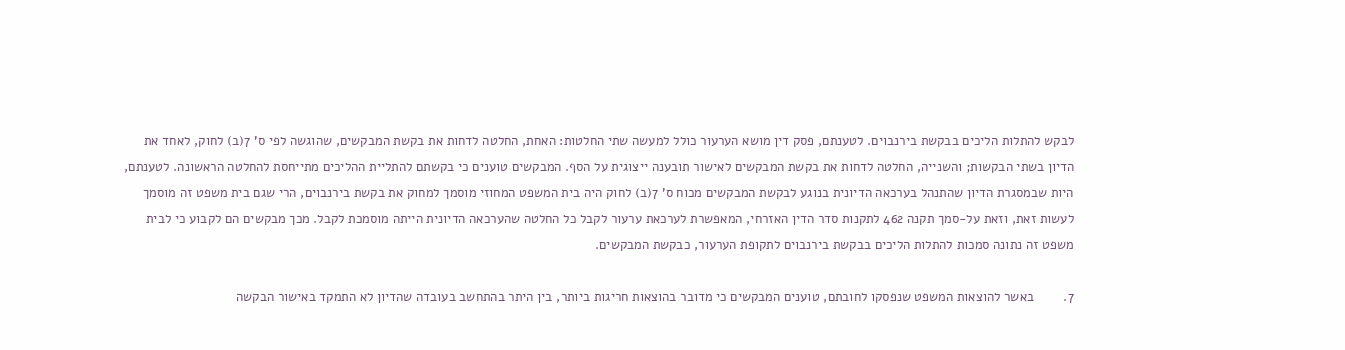לבקש להתלות הליכים בבקשת בירנבוים. לטענתם, פסק דין מושא הערעור כולל למעשה שתי החלטות: האחת, החלטה לדחות את בקשת המבקשים, שהוגשה לפי ס' 7(ב) לחוק, לאחד את הדיון בשתי הבקשות; והשנייה, החלטה לדחות את בקשת המבקשים לאישור תובענה ייצוגית על הסף. המבקשים טוענים כי בקשתם להתליית ההליכים מתייחסת להחלטה הראשונה. לטענתם, היות שבמסגרת הדיון שהתנהל בערכאה הדיונית בנוגע לבקשת המבקשים מכוח ס' 7(ב) לחוק היה בית המשפט המחוזי מוסמך למחוק את בקשת בירנבוים, הרי שגם בית משפט זה מוסמך לעשות זאת, וזאת על-סמך תקנה 462 לתקנות סדר הדין האזרחי, המאפשרת לערכאת ערעור לקבל כל החלטה שהערכאה הדיונית הייתה מוסמכת לקבל. מכך מבקשים הם לקבוע כי לבית משפט זה נתונה סמכות להתלות הליכים בבקשת בירנבוים לתקופת הערעור, כבקשת המבקשים.

7.        באשר להוצאות המשפט שנפסקו לחובתם, טוענים המבקשים כי מדובר בהוצאות חריגות ביותר, בין היתר בהתחשב בעובדה שהדיון לא התמקד באישור הבקשה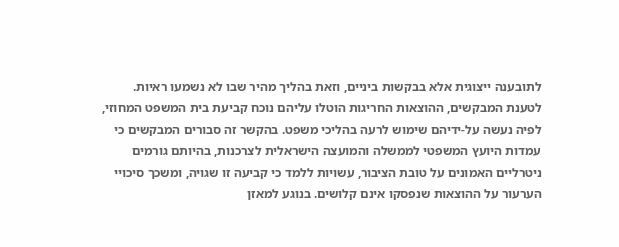לתובענה ייצוגית אלא בבקשות ביניים, וזאת בהליך מהיר שבו לא נשמעו ראיות. לטענת המבקשים, ההוצאות החריגות הוטלו עליהם נוכח קביעת בית המשפט המחוזי, לפיה נעשה על-ידיהם שימוש לרעה בהליכי משפט. בהקשר זה סבורים המבקשים כי עמדות היועץ המשפטי לממשלה והמועצה הישראלית לצרכנות, בהיותם גורמים ניטרליים האמונים על טובת הציבור, עשויות ללמד כי קביעה זו שגויה, ומשכך סיכויי הערעור על ההוצאות שנפסקו אינם קלושים. בנוגע למאזן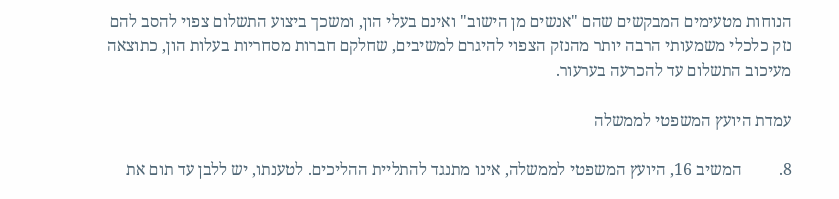הנוחות מטעימים המבקשים שהם "אנשים מן הישוב" ואינם בעלי הון, ומשכך ביצוע התשלום צפוי להסב להם נזק כלכלי משמעותי הרבה יותר מהנזק הצפוי להיגרם למשיבים, שחלקם חברות מסחריות בעלות הון, כתוצאה מעיכוב התשלום עד להכרעה בערעור.

עמדת היועץ המשפטי לממשלה

8.         המשיב 16, היועץ המשפטי לממשלה, אינו מתנגד להתליית ההליכים. לטענתו, יש ללבן עד תום את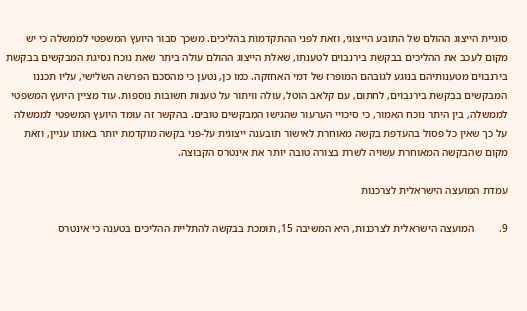סוגיית הייצוג ההולם של התובע הייצוגי, וזאת לפני ההתקדמות בהליכים. משכך סבור היועץ המשפטי לממשלה כי יש מקום לעכב את ההליכים בבקשת בירנבוים לטענתו, שאלת הייצוג ההולם עולה ביתר שאת נוכח נסיגת המבקשים בבקשת בירנבוים מטענותיהם בנוגע לגובהם המופרז של דמי האחזקה. כמו כן, נטען כי מהסכם הפרשה השלישי, עליו תכננו המבקשים בבקשת בירנבוים, לחתום, עם קלאב הוטל, עולה וויתור על טענות חשובות נוספות. עוד מציין היועץ המשפטי לממשלה, בין היתר נוכח האמור, כי סיכויי הערעור שהגישו המבקשים טובים. בהקשר זה עומד היועץ המשפטי לממשלה על כך שאין כל פסול בהעדפת בקשה מאוחרת לאישור תובענה ייצוגית על-פני בקשה מוקדמת יותר באותו עניין, וזאת מקום שהבקשה המאוחרת עשויה לשרת בצורה טובה יותר את אינטרס הקבוצה.

עמדת המועצה הישראלית לצרכנות

9.         המועצה הישראלית לצרכנות, היא המשיבה 15, תומכת בבקשה להתליית ההליכים בטענה כי אינטרס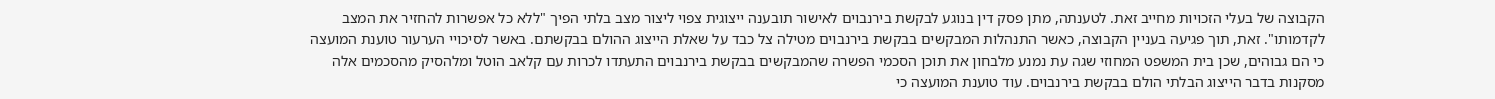הקבוצה של בעלי הזכויות מחייב זאת. לטענתה, מתן פסק דין בנוגע לבקשת בירנבוים לאישור תובענה ייצוגית צפוי ליצור מצב בלתי הפיך "ללא כל אפשרות להחזיר את המצב לקדמותו". זאת, תוך פגיעה בעניין הקבוצה, כאשר התנהלות המבקשים בבקשת בירנבוים מטילה צל כבד על שאלת הייצוג ההולם בבקשתם. באשר לסיכויי הערעור טוענת המועצה כי הם גבוהים, שכן בית המשפט המחוזי שגה עת נמנע מלבחון את תוכן הסכמי הפשרה שהמבקשים בבקשת בירנבוים התעתדו לכרות עם קלאב הוטל ומלהסיק מהסכמים אלה מסקנות בדבר הייצוג הבלתי הולם בבקשת בירנבוים. עוד טוענת המועצה כי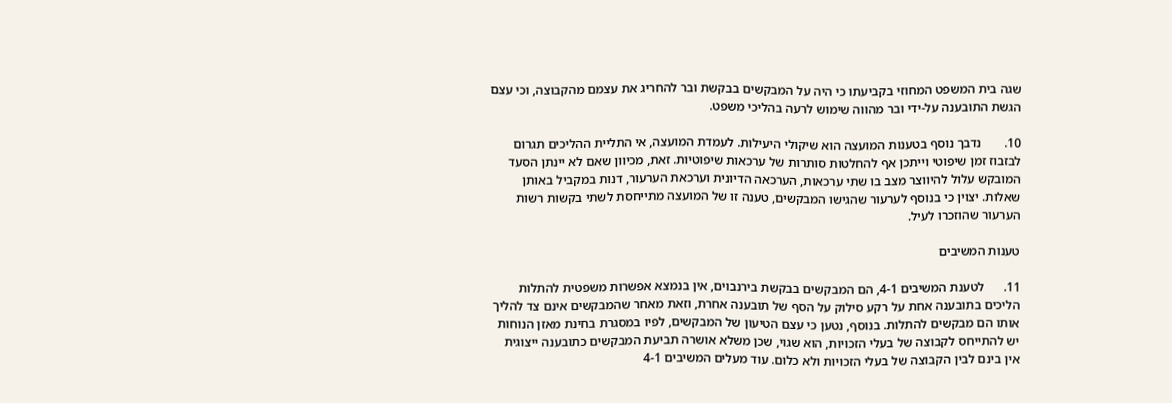שגה בית המשפט המחוזי בקביעתו כי היה על המבקשים בבקשת ובר להחריג את עצמם מהקבוצה, וכי עצם הגשת התובענה על-ידי ובר מהווה שימוש לרעה בהליכי משפט.

10.       נדבך נוסף בטענות המועצה הוא שיקולי היעילות. לעמדת המועצה, אי התליית ההליכים תגרום לבזבוז זמן שיפוטי וייתכן אף להחלטות סותרות של ערכאות שיפוטיות. זאת, מכיוון שאם לא יינתן הסעד המובקש עלול להיווצר מצב בו שתי ערכאות, הערכאה הדיונית וערכאת הערעור, דנות במקביל באותן שאלות. יצוין כי בנוסף לערעור שהגישו המבקשים, טענה זו של המועצה מתייחסת לשתי בקשות רשות הערעור שהוזכרו לעיל.

טענות המשיבים

11.      לטענת המשיבים 4-1, הם המבקשים בבקשת בירנבוים, אין בנמצא אפשרות משפטית להתלות הליכים בתובענה אחת על רקע סילוק על הסף של תובענה אחרת, וזאת מאחר שהמבקשים אינם צד להליך אותו הם מבקשים להתלות. בנוסף, נטען כי עצם הטיעון של המבקשים, לפיו במסגרת בחינת מאזן הנוחות יש להתייחס לקבוצה של בעלי הזכויות, הוא שגוי, שכן משלא אושרה תביעת המבקשים כתובענה ייצוגית אין בינם לבין הקבוצה של בעלי הזכויות ולא כלום. עוד מעלים המשיבים 4-1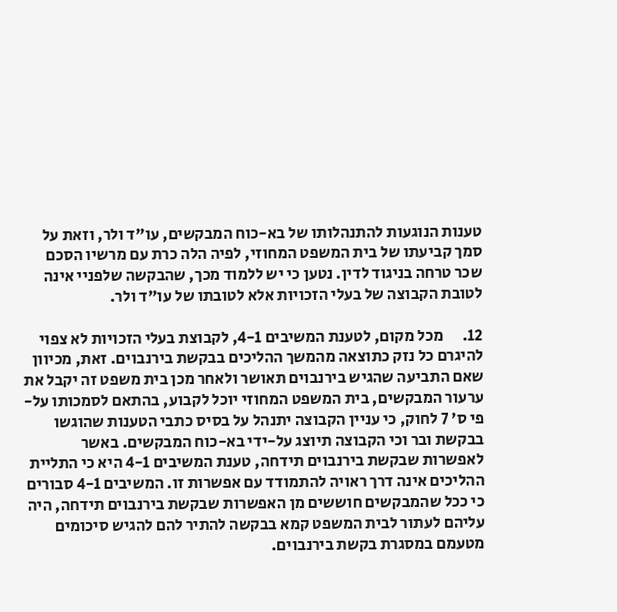טענות הנוגעות להתנהלותו של בא-כוח המבקשים, עו"ד ולר, וזאת על סמך קביעתו של בית המשפט המחוזי, לפיה הלה כרת עם מרשיו הסכם שכר טרחה בניגוד לדין. נטען כי יש ללמוד מכך, שהבקשה שלפניי אינה לטובת הקבוצה של בעלי הזכויות אלא לטובתו של עו"ד ולר.

12.      מכל מקום, לטענת המשיבים 4-1, לקבוצת בעלי הזכויות לא צפוי להיגרם כל נזק כתוצאה מהמשך ההליכים בבקשת בירנבוים. זאת, מכיוון שאם התביעה שהגיש בירנבוים תאושר ולאחר מכן בית משפט זה יקבל את ערעור המבקשים, בית המשפט המחוזי יוכל לקבוע, בהתאם לסמכותו על-פי ס' 7 לחוק, כי עניין הקבוצה יתנהל על בסיס כתבי הטענות שהוגשו בבקשת ובר וכי הקבוצה תיוצג על-ידי בא-כוח המבקשים. באשר לאפשרות שבקשת בירנבוים תידחה, טענת המשיבים 4-1 היא כי התליית ההליכים אינה דרך ראויה להתמודד עם אפשרות זו. המשיבים 4-1 סבורים כי ככל שהמבקשים חוששים מן האפשרות שבקשת בירנבוים תידחה, היה עליהם לעתור לבית המשפט קמא בבקשה להתיר להם להגיש סיכומים מטעמם במסגרת בקשת בירנבוים.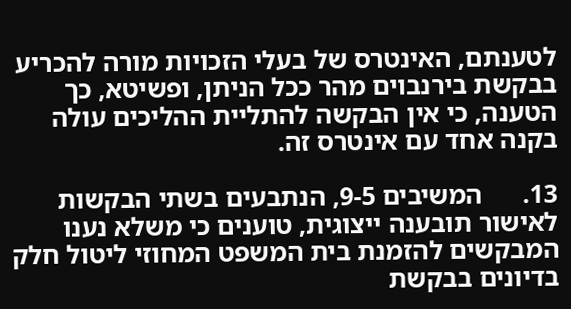לטענתם, האינטרס של בעלי הזכויות מורה להכריע בבקשת בירנבוים מהר ככל הניתן, ופשיטא, כך הטענה, כי אין הבקשה להתליית ההליכים עולה בקנה אחד עם אינטרס זה.

13.      המשיבים 9-5, הנתבעים בשתי הבקשות לאישור תובענה ייצוגית, טוענים כי משלא נענו המבקשים להזמנת בית המשפט המחוזי ליטול חלק בדיונים בבקשת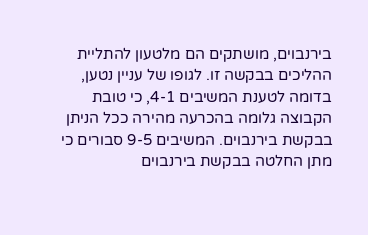בירנבוים, מושתקים הם מלטעון להתליית ההליכים בבקשה זו. לגופו של עניין נטען, בדומה לטענת המשיבים 4-1, כי טובת הקבוצה גלומה בהכרעה מהירה ככל הניתן בבקשת בירנבוים. המשיבים 9-5 סבורים כי מתן החלטה בבקשת בירנבוים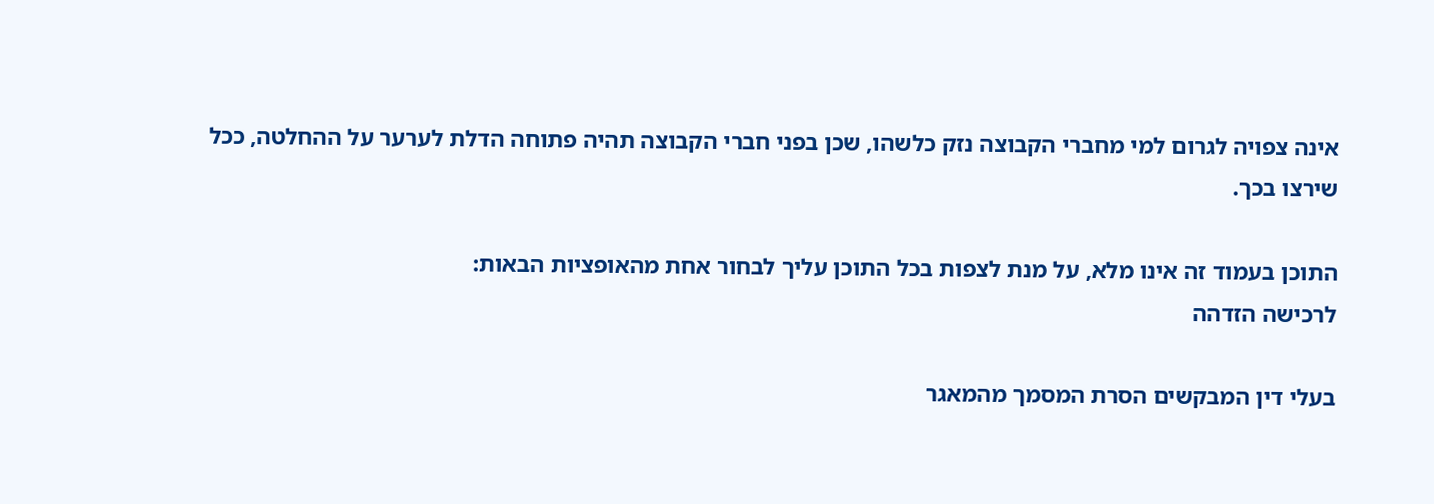אינה צפויה לגרום למי מחברי הקבוצה נזק כלשהו, שכן בפני חברי הקבוצה תהיה פתוחה הדלת לערער על ההחלטה, ככל שירצו בכך.

התוכן בעמוד זה אינו מלא, על מנת לצפות בכל התוכן עליך לבחור אחת מהאופציות הבאות:
לרכישה הזדהה

בעלי דין המבקשים הסרת המסמך מהמאגר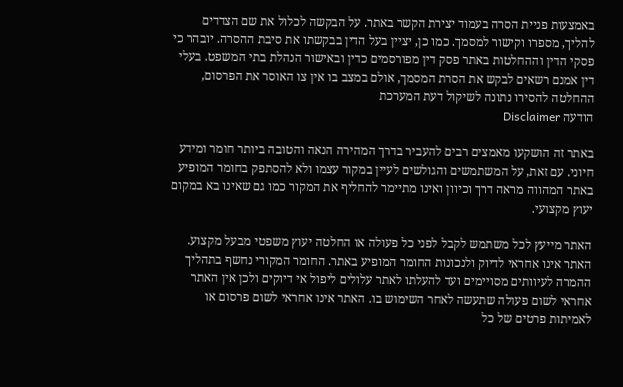באמצעות פניית הסרה בעמוד יצירת הקשר באתר. על הבקשה לכלול את שם הצדדים להליך, מספרו וקישור למסמך. כמו כן, יציין בעל הדין בבקשתו את סיבת ההסרה. יובהר כי פסקי הדין וההחלטות באתר פסק דין מפורסמים כדין ובאישור הנהלת בתי המשפט. בעלי דין אמנם רשאים לבקש את הסרת המסמך, אולם במצב בו אין צו האוסר את הפרסום, ההחלטה להסירו נתונה לשיקול דעת המערכת
הודעה Disclaimer

באתר זה הושקעו מאמצים רבים להעביר בדרך המהירה הנאה והטובה ביותר חומר ומידע חיוני. עם זאת, על המשתמשים והגולשים לעיין במקור עצמו ולא להסתפק בחומר המופיע באתר המהווה מראה דרך וכיוון ואינו מתיימר להחליף את המקור כמו גם שאינו בא במקום יעוץ מקצועי.

האתר מייעץ לכל משתמש לקבל לפני כל פעולה או החלטה יעוץ משפטי מבעל מקצוע. האתר אינו אחראי לדיוק ולנכונות החומר המופיע באתר. החומר המקורי נחשף בתהליך ההמרה לעיוותים מסויימים ועד להעלתו לאתר עלולים ליפול אי דיוקים ולכן אין האתר אחראי לשום פעולה שתעשה לאחר השימוש בו. האתר אינו אחראי לשום פרסום או לאמיתות פרטים של כל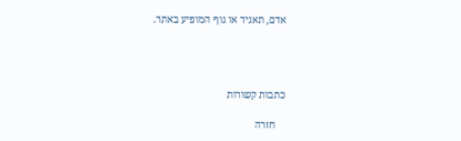אדם, תאגיד או גוף המופיע באתר.




כתבות קשורות

    חזרה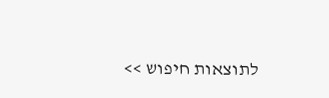לתוצאות חיפוש >>